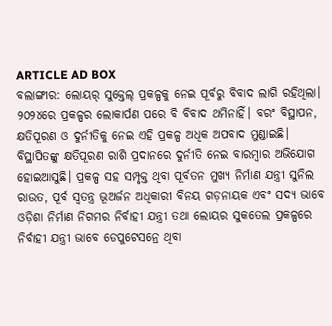ARTICLE AD BOX
ବଲାଙ୍ଗୀର: ଲୋୟର୍ ସୁକ୍ତେଲ୍ ପ୍ରକଳ୍ପକୁ ନେଇ ପୂର୍ବରୁ ବିବାଦ ଲାଗି ରହିଥିଲା। ୨୦୨୪ରେ ପ୍ରକଳ୍ପର ଲୋକାର୍ପଣ ପରେ ବି ବିବାଦ ଥମିନାହିଁ। ବରଂ ବିସ୍ଥାପନ, କ୍ଷତିପୂରଣ ଓ ଦୁର୍ନୀତିକୁ ନେଇ ଏହି ପ୍ରକଳ୍ପ ଅଧିକ ଅପବାଦ ମୁଣ୍ଡାଇଛି। ବିସ୍ଥାପିତଙ୍କୁ କ୍ଷତିପୂରଣ ରାଶି ପ୍ରଦାନରେ ଦୁର୍ନୀତି ନେଇ ବାରମ୍ବାର ଅଭିଯୋଗ ହୋଇଆସୁଛି। ପ୍ରକଳ୍ପ ସହ ସମ୍ପୃକ୍ତ ଥିବା ପୂର୍ବତନ ମୁଖ୍ୟ ନିର୍ମାଣ ଯନ୍ତ୍ରୀ ସୁନିଲ ରାଉତ, ପୂର୍ବ ସ୍ବତନ୍ତ୍ର ଭୂଅର୍ଜନ ଅଧିକାରୀ ବିନୟ ଗଡ଼ନାୟକ ଏବଂ ସଦ୍ୟ ଭାବେ ଓଡ଼ିଶା ନିର୍ମାଣ ନିଗମର ନିର୍ବାହୀ ଯନ୍ତ୍ରୀ ତଥା ଲୋୟର ସୁକତେଲ ପ୍ରକଳ୍ପରେ ନିର୍ବାହୀ ଯନ୍ତ୍ରୀ ଭାବେ ଡେପୁଟେସନ୍ରେ ଥିବା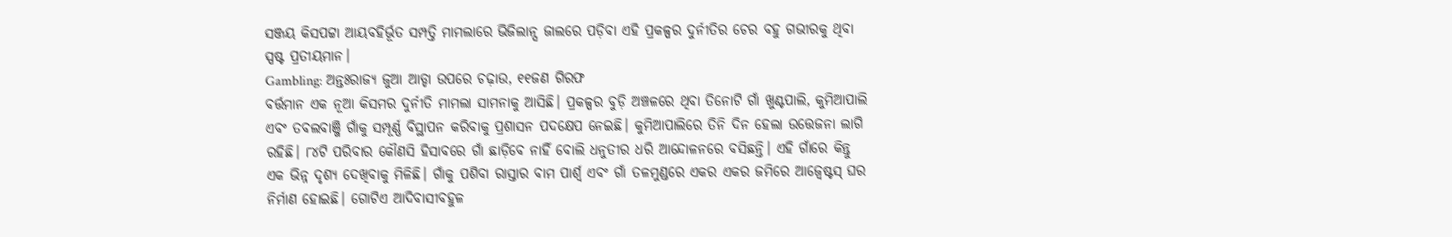ସଞ୍ଜୟ କିସପଟ୍ଟା ଆୟବହିର୍ଭୂତ ସମ୍ପତ୍ତି ମାମଲାରେ ଭିଜିଲାନ୍ସ ଜାଲରେ ପଡ଼ିବା ଏହି ପ୍ରକଳ୍ପର ଦୁର୍ନୀତିର ଚେର ବହୁ ଗଭୀରକୁ ଥିବା ସ୍ପଷ୍ଟ ପ୍ରତୀୟମାନ।
Gambling: ଅନ୍ତଃରାଜ୍ୟ ଜୁଆ ଆଡ୍ଡା ଉପରେ ଚଢ଼ାଉ, ୧୧ଜଣ ଗିରଫ
ବର୍ତ୍ତମାନ ଏକ ନୂଆ କିସମର ଦୁର୍ନୀତି ମାମଲା ସାମନାକୁ ଆସିଛି। ପ୍ରକଳ୍ପର ବୁଡ଼ି ଅଞ୍ଚଳରେ ଥିବା ତିନୋଟି ଗାଁ ଖୁଣ୍ଟପାଲି, କୁମିଆପାଲି ଏବଂ ତବଲବାଞ୍ଜି ଗାଁକୁ ସମ୍ପୂର୍ଣ୍ଣ ବିସ୍ଥାପନ କରିବାକୁ ପ୍ରଶାସନ ପଦକ୍ଷେପ ନେଇଛି। କୁମିଆପାଲିରେ ତିନି ଦିନ ହେଲା ଉତ୍ତେଜନା ଲାଗି ରହିଛି। ୮୪ଟି ପରିବାର କୌଣସି ହିସାବରେ ଗାଁ ଛାଡ଼ିବେ ନାହିଁ ବୋଲି ଧନୁତୀର ଧରି ଆନ୍ଦୋଳନରେ ବସିଛନ୍ତି। ଏହି ଗାଁରେ କିନ୍ତୁ ଏକ ଭିନ୍ନ ଦୃଶ୍ୟ ଦେଖିବାକୁ ମିଳିଛି। ଗାଁକୁ ପଶିବା ରାସ୍ତାର ବାମ ପାର୍ଶ୍ବ ଏବଂ ଗାଁ ତଳମୁଣ୍ଡରେ ଏକର ଏକର ଜମିରେ ଆଜ୍ବେଷ୍ଟସ୍ ଘର ନିର୍ମାଣ ହୋଇଛି। ଗୋଟିଏ ଆଦିବାସୀବହୁଳ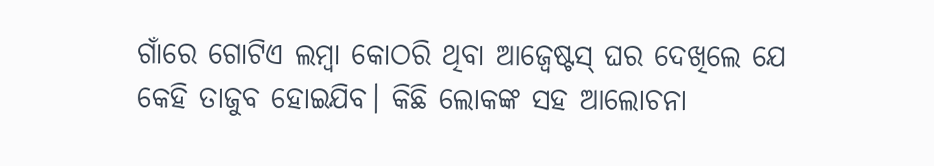ଗାଁରେ ଗୋଟିଏ ଲମ୍ବା କୋଠରି ଥିବା ଆଜ୍ବେଷ୍ଟସ୍ ଘର ଦେଖିଲେ ଯେ କେହି ତାଜୁବ ହୋଇଯିବ। କିଛି ଲୋକଙ୍କ ସହ ଆଲୋଚନା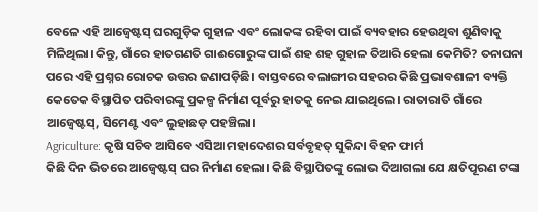ବେଳେ ଏହି ଆଜ୍ବେଷ୍ଟସ୍ ଘରଗୁଡ଼ିକ ଗୁହାଳ ଏବଂ ଲୋକଙ୍କ ରହିବା ପାଇଁ ବ୍ୟବହାର ହେଉଥିବା ଶୁଣିବାକୁ ମିଳିଥିଲା। କିନ୍ତୁ, ଗାଁରେ ହାତଗଣତି ଗାଈଗୋରୁଙ୍କ ପାଇଁ ଶହ ଶହ ଗୁହାଳ ତିଆରି ହେଲା କେମିତି? ତନାଘନା ପରେ ଏହି ପ୍ରଶ୍ନର ରୋଚକ ଉତ୍ତର ଜଣାପଡ଼ିଛି। ବାସ୍ତବରେ ବଲାଙ୍ଗୀର ସହରର କିଛି ପ୍ରଭାବଶାଳୀ ବ୍ୟକ୍ତି କେତେକ ବିସ୍ଥାପିତ ପରିବାରଙ୍କୁ ପ୍ରକଳ୍ପ ନିର୍ମାଣ ପୂର୍ବରୁ ହାତକୁ ନେଇ ଯାଇଥିଲେ। ରାତାରାତି ଗାଁରେ ଆଜ୍ବେଷ୍ଟସ୍, ସିମେଣ୍ଟ ଏବଂ ଲୁହାଛଡ଼ ପହଞ୍ଚିଲା।
Agriculture: କୃଷି ସଚିବ ଆସିବେ ଏସିଆ ମହାଦେଶର ସର୍ବବୃହତ୍ ସୁକିନ୍ଦା ବିହନ ଫାର୍ମ
କିଛି ଦିନ ଭିତରେ ଆଜ୍ବେଷ୍ଟସ୍ ଘର ନିର୍ମାଣ ହେଲା। କିଛି ବିସ୍ଥାପିତଙ୍କୁ ଲୋଭ ଦିଆଗଲା ଯେ କ୍ଷତିପୂରଣ ଟଙ୍କା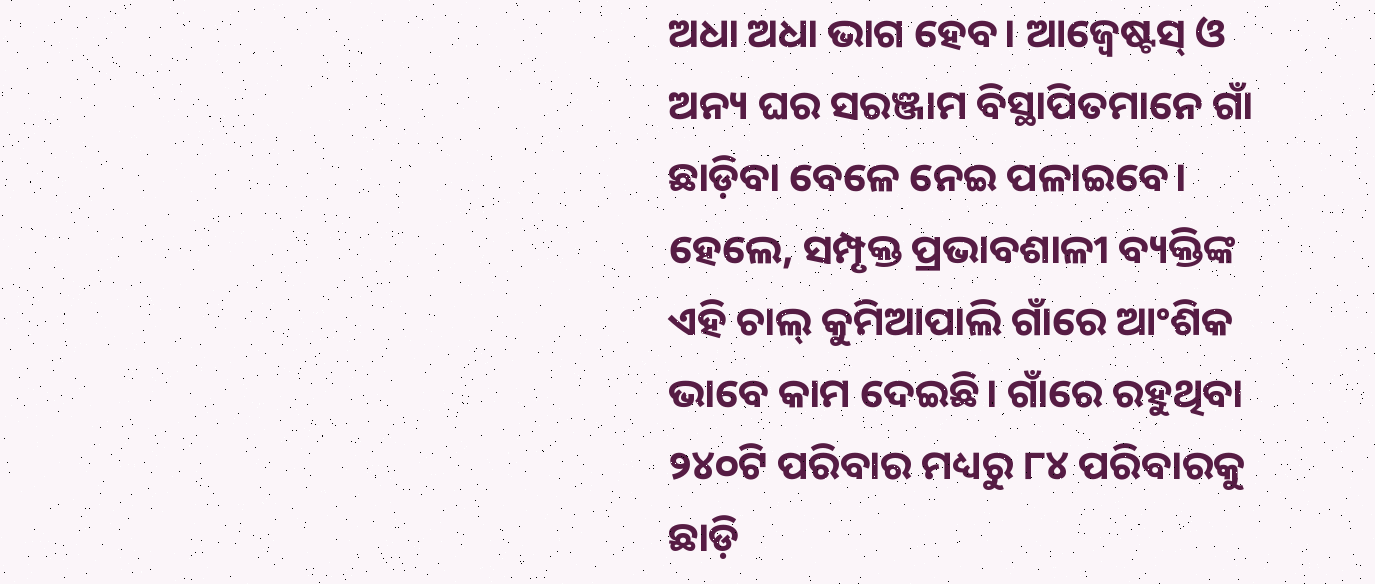ଅଧା ଅଧା ଭାଗ ହେବ। ଆଜ୍ବେଷ୍ଟସ୍ ଓ ଅନ୍ୟ ଘର ସରଞ୍ଜାମ ବିସ୍ଥାପିତମାନେ ଗାଁ ଛାଡ଼ିବା ବେଳେ ନେଇ ପଳାଇବେ। ହେଲେ, ସମ୍ପୃକ୍ତ ପ୍ରଭାବଶାଳୀ ବ୍ୟକ୍ତିଙ୍କ ଏହି ଚାଲ୍ କୁମିଆପାଲି ଗାଁରେ ଆଂଶିକ ଭାବେ କାମ ଦେଇଛି। ଗାଁରେ ରହୁଥିବା ୨୪୦ଟି ପରିବାର ମଧ୍ୟରୁ ୮୪ ପରିବାରକୁ ଛାଡ଼ି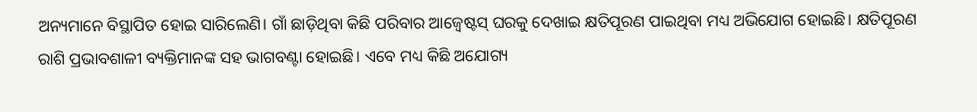ଅନ୍ୟମାନେ ବିସ୍ଥାପିତ ହୋଇ ସାରିଲେଣି। ଗାଁ ଛାଡ଼ିଥିବା କିଛି ପରିବାର ଆଜ୍ବେଷ୍ଟସ୍ ଘରକୁ ଦେଖାଇ କ୍ଷତିପୂରଣ ପାଇଥିବା ମଧ୍ୟ ଅଭିଯୋଗ ହୋଇଛି। କ୍ଷତିପୂରଣ ରାଶି ପ୍ରଭାବଶାଳୀ ବ୍ୟକ୍ତିମାନଙ୍କ ସହ ଭାଗବଣ୍ଟା ହୋଇଛି। ଏବେ ମଧ୍ୟ କିଛି ଅଯୋଗ୍ୟ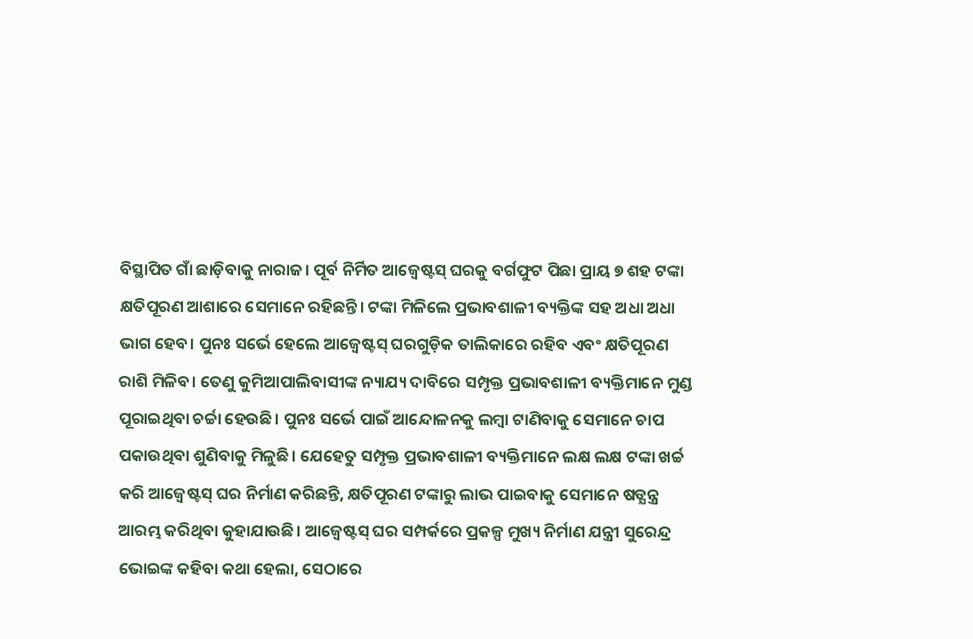ବିସ୍ଥାପିତ ଗାଁ ଛାଡ଼ିବାକୁ ନାରାଜ। ପୂର୍ବ ନିର୍ମିତ ଆଜ୍ବେଷ୍ଟସ୍ ଘରକୁ ବର୍ଗଫୁଟ ପିଛା ପ୍ରାୟ ୭ ଶହ ଟଙ୍କା କ୍ଷତିପୂରଣ ଆଶାରେ ସେମାନେ ରହିଛନ୍ତି। ଟଙ୍କା ମିଳିଲେ ପ୍ରଭାବଶାଳୀ ବ୍ୟକ୍ତିଙ୍କ ସହ ଅଧା ଅଧା ଭାଗ ହେବ। ପୁନଃ ସର୍ଭେ ହେଲେ ଆଜ୍ବେଷ୍ଟସ୍ ଘରଗୁଡ଼ିକ ତାଲିକାରେ ରହିବ ଏବଂ କ୍ଷତିପୂରଣ ରାଶି ମିଳିବ। ତେଣୁ କୁମିଆପାଲିବାସୀଙ୍କ ନ୍ୟାଯ୍ୟ ଦାବିରେ ସମ୍ପୃକ୍ତ ପ୍ରଭାବଶାଳୀ ବ୍ୟକ୍ତିମାନେ ମୁଣ୍ଡ ପୂରାଇଥିବା ଚର୍ଚ୍ଚା ହେଉଛି। ପୁନଃ ସର୍ଭେ ପାଇଁ ଆନ୍ଦୋଳନକୁ ଲମ୍ବା ଟାଣିବାକୁ ସେମାନେ ଚାପ ପକାଉଥିବା ଶୁଣିବାକୁ ମିଳୁଛି। ଯେହେତୁ ସମ୍ପୃକ୍ତ ପ୍ରଭାବଶାଳୀ ବ୍ୟକ୍ତିମାନେ ଲକ୍ଷ ଲକ୍ଷ ଟଙ୍କା ଖର୍ଚ୍ଚ କରି ଆଜ୍ବେଷ୍ଟସ୍ ଘର ନିର୍ମାଣ କରିଛନ୍ତି, କ୍ଷତିପୂରଣ ଟଙ୍କାରୁ ଲାଭ ପାଇବାକୁ ସେମାନେ ଷଡ୍ଯନ୍ତ୍ର ଆରମ୍ଭ କରିଥିବା କୁହାଯାଉଛି। ଆଜ୍ବେଷ୍ଟସ୍ ଘର ସମ୍ପର୍କରେ ପ୍ରକଳ୍ପ ମୁଖ୍ୟ ନିର୍ମାଣ ଯନ୍ତ୍ରୀ ସୁରେନ୍ଦ୍ର ଭୋଇଙ୍କ କହିବା କଥା ହେଲା, ସେଠାରେ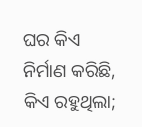ଘର କିଏ ନିର୍ମାଣ କରିଛି, କିଏ ରହୁଥିଲା;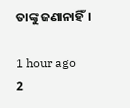ତାଙ୍କୁ ଜଣାନାହିଁ।

1 hour ago
2